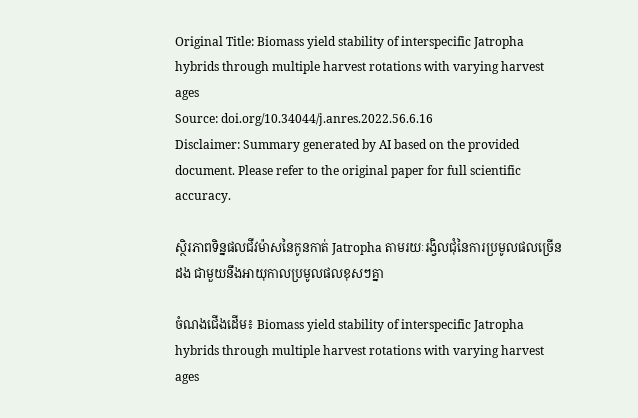Original Title: Biomass yield stability of interspecific Jatropha hybrids through multiple harvest rotations with varying harvest ages
Source: doi.org/10.34044/j.anres.2022.56.6.16
Disclaimer: Summary generated by AI based on the provided document. Please refer to the original paper for full scientific accuracy.

ស្ថិរភាពទិន្នផលជីវម៉ាសនៃកូនកាត់ Jatropha តាមរយៈរង្វិលជុំនៃការប្រមូលផលច្រើនដង ជាមួយនឹងអាយុកាលប្រមូលផលខុសៗគ្នា

ចំណងជើងដើម៖ Biomass yield stability of interspecific Jatropha hybrids through multiple harvest rotations with varying harvest ages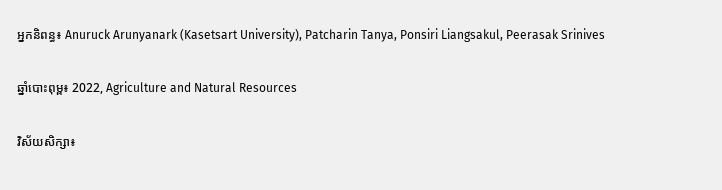អ្នកនិពន្ធ៖ Anuruck Arunyanark (Kasetsart University), Patcharin Tanya, Ponsiri Liangsakul, Peerasak Srinives

ឆ្នាំបោះពុម្ព៖ 2022, Agriculture and Natural Resources

វិស័យសិក្សា៖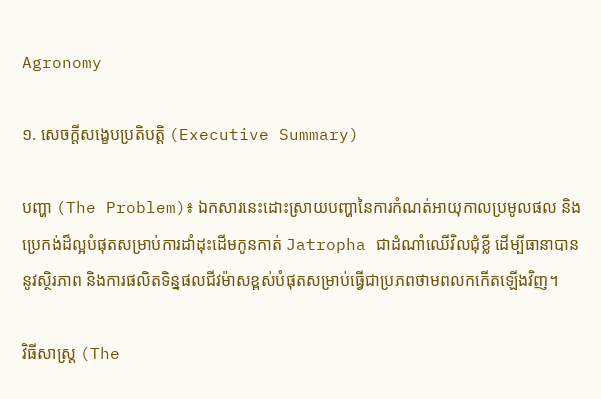Agronomy

១. សេចក្តីសង្ខេបប្រតិបត្តិ (Executive Summary)

បញ្ហា (The Problem)៖ ឯកសារនេះដោះស្រាយបញ្ហានៃការកំណត់អាយុកាលប្រមូលផល និងប្រេកង់ដ៏ល្អបំផុតសម្រាប់ការដាំដុះដើមកូនកាត់ Jatropha ជាដំណាំឈើវិលជុំខ្លី ដើម្បីធានាបាននូវស្ថិរភាព និងការផលិតទិន្នផលជីវម៉ាសខ្ពស់បំផុតសម្រាប់ធ្វើជាប្រភពថាមពលកកើតឡើងវិញ។

វិធីសាស្ត្រ (The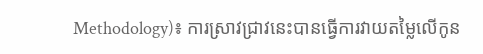Methodology)៖ ការស្រាវជ្រាវនេះបានធ្វើការវាយតម្លៃលើកូន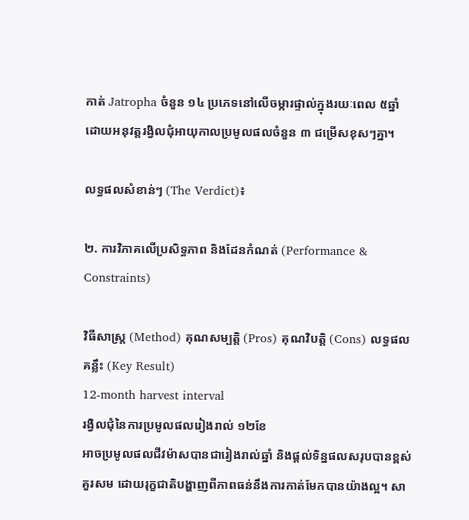កាត់ Jatropha ចំនួន ១៤ ប្រភេទនៅលើចម្ការផ្ទាល់ក្នុងរយៈពេល ៥ឆ្នាំ ដោយអនុវត្តរង្វិលជុំអាយុកាលប្រមូលផលចំនួន ៣ ជម្រើសខុសៗគ្នា។

លទ្ធផលសំខាន់ៗ (The Verdict)៖

២. ការវិភាគលើប្រសិទ្ធភាព និងដែនកំណត់ (Performance & Constraints)

វិធីសាស្ត្រ (Method) គុណសម្បត្តិ (Pros) គុណវិបត្តិ (Cons) លទ្ធផលគន្លឹះ (Key Result)
12-month harvest interval
រង្វិលជុំនៃការប្រមូលផលរៀងរាល់ ១២ខែ
អាចប្រមូលផលជីវម៉ាសបានជារៀងរាល់ឆ្នាំ និងផ្តល់ទិន្នផលសរុបបានខ្ពស់គួរសម ដោយរុក្ខជាតិបង្ហាញពីភាពធន់នឹងការកាត់មែកបានយ៉ាងល្អ។ សា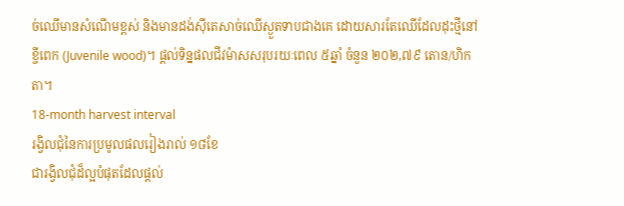ច់ឈើមានសំណើមខ្ពស់ និងមានដង់ស៊ីតេសាច់ឈើស្ងួតទាបជាងគេ ដោយសារតែឈើដែលដុះថ្មីនៅខ្ចីពេក (Juvenile wood)។ ផ្តល់ទិន្នផលជីវម៉ាសសរុបរយៈពេល ៥ឆ្នាំ ចំនួន ២០២,៧៩ តោន/ហិកតា។
18-month harvest interval
រង្វិលជុំនៃការប្រមូលផលរៀងរាល់ ១៨ខែ
ជារង្វិលជុំដ៏ល្អបំផុតដែលផ្តល់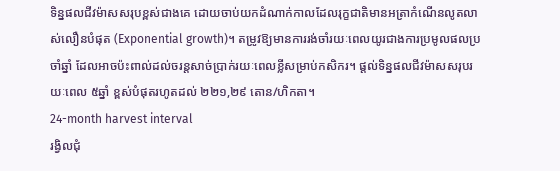ទិន្នផលជីវម៉ាសសរុបខ្ពស់ជាងគេ ដោយចាប់យកដំណាក់កាលដែលរុក្ខជាតិមានអត្រាកំណើនលូតលាស់លឿនបំផុត (Exponential growth)។ តម្រូវឱ្យមានការរង់ចាំរយៈពេលយូរជាងការប្រមូលផលប្រចាំឆ្នាំ ដែលអាចប៉ះពាល់ដល់ចរន្តសាច់ប្រាក់រយៈពេលខ្លីសម្រាប់កសិករ។ ផ្តល់ទិន្នផលជីវម៉ាសសរុបរយៈពេល ៥ឆ្នាំ ខ្ពស់បំផុតរហូតដល់ ២២១,២៩ តោន/ហិកតា។
24-month harvest interval
រង្វិលជុំ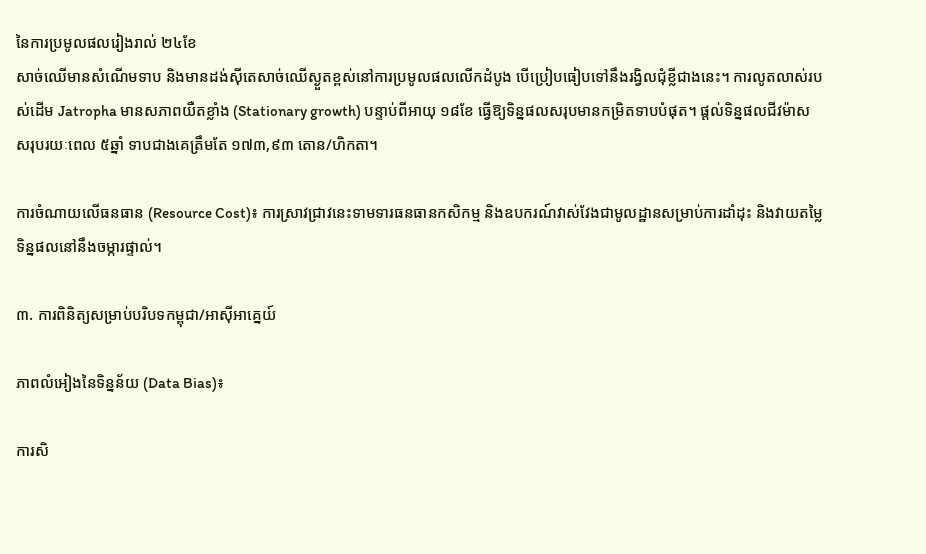នៃការប្រមូលផលរៀងរាល់ ២៤ខែ
សាច់ឈើមានសំណើមទាប និងមានដង់ស៊ីតេសាច់ឈើស្ងួតខ្ពស់នៅការប្រមូលផលលើកដំបូង បើប្រៀបធៀបទៅនឹងរង្វិលជុំខ្លីជាងនេះ។ ការលូតលាស់របស់ដើម Jatropha មានសភាពយឺតខ្លាំង (Stationary growth) បន្ទាប់ពីអាយុ ១៨ខែ ធ្វើឱ្យទិន្នផលសរុបមានកម្រិតទាបបំផុត។ ផ្តល់ទិន្នផលជីវម៉ាសសរុបរយៈពេល ៥ឆ្នាំ ទាបជាងគេត្រឹមតែ ១៧៣,៩៣ តោន/ហិកតា។

ការចំណាយលើធនធាន (Resource Cost)៖ ការស្រាវជ្រាវនេះទាមទារធនធានកសិកម្ម និងឧបករណ៍វាស់វែងជាមូលដ្ឋានសម្រាប់ការដាំដុះ និងវាយតម្លៃទិន្នផលនៅនឹងចម្ការផ្ទាល់។

៣. ការពិនិត្យសម្រាប់បរិបទកម្ពុជា/អាស៊ីអាគ្នេយ៍

ភាពលំអៀងនៃទិន្នន័យ (Data Bias)៖

ការសិ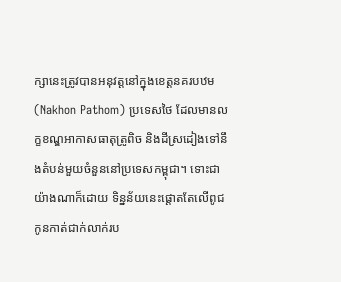ក្សានេះត្រូវបានអនុវត្តនៅក្នុងខេត្តនគរបឋម (Nakhon Pathom) ប្រទេសថៃ ដែលមានលក្ខខណ្ឌអាកាសធាតុត្រូពិច និងដីស្រដៀងទៅនឹងតំបន់មួយចំនួននៅប្រទេសកម្ពុជា។ ទោះជាយ៉ាងណាក៏ដោយ ទិន្នន័យនេះផ្តោតតែលើពូជកូនកាត់ជាក់លាក់រប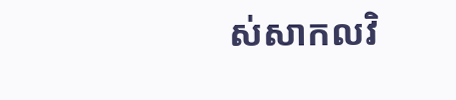ស់សាកលវិ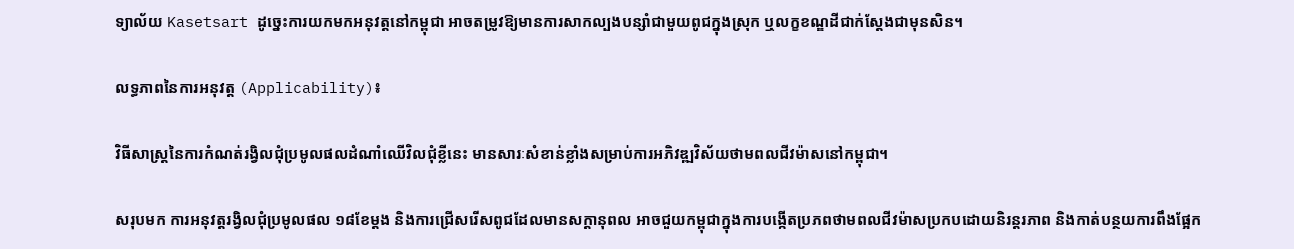ទ្យាល័យ Kasetsart ដូច្នេះការយកមកអនុវត្តនៅកម្ពុជា អាចតម្រូវឱ្យមានការសាកល្បងបន្សាំជាមួយពូជក្នុងស្រុក ឬលក្ខខណ្ឌដីជាក់ស្តែងជាមុនសិន។

លទ្ធភាពនៃការអនុវត្ត (Applicability)៖

វិធីសាស្រ្តនៃការកំណត់រង្វិលជុំប្រមូលផលដំណាំឈើវិលជុំខ្លីនេះ មានសារៈសំខាន់ខ្លាំងសម្រាប់ការអភិវឌ្ឍវិស័យថាមពលជីវម៉ាសនៅកម្ពុជា។

សរុបមក ការអនុវត្តរង្វិលជុំប្រមូលផល ១៨ខែម្តង និងការជ្រើសរើសពូជដែលមានសក្តានុពល អាចជួយកម្ពុជាក្នុងការបង្កើតប្រភពថាមពលជីវម៉ាសប្រកបដោយនិរន្តរភាព និងកាត់បន្ថយការពឹងផ្អែក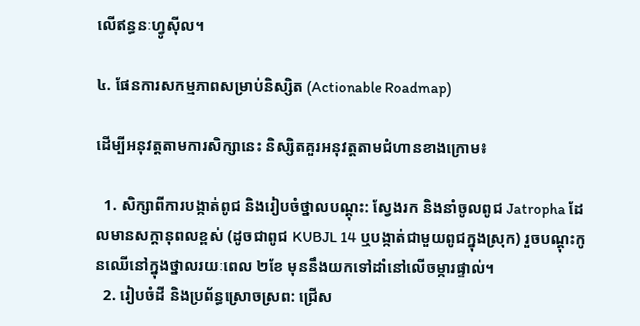លើឥន្ធនៈហ្វូស៊ីល។

៤. ផែនការសកម្មភាពសម្រាប់និស្សិត (Actionable Roadmap)

ដើម្បីអនុវត្តតាមការសិក្សានេះ និស្សិតគួរអនុវត្តតាមជំហានខាងក្រោម៖

  1. សិក្សាពីការបង្កាត់ពូជ និងរៀបចំថ្នាលបណ្តុះ: ស្វែងរក និងនាំចូលពូជ Jatropha ដែលមានសក្តានុពលខ្ពស់ (ដូចជាពូជ KUBJL 14 ឬបង្កាត់ជាមួយពូជក្នុងស្រុក) រួចបណ្តុះកូនឈើនៅក្នុងថ្នាលរយៈពេល ២ខែ មុននឹងយកទៅដាំនៅលើចម្ការផ្ទាល់។
  2. រៀបចំដី និងប្រព័ន្ធស្រោចស្រព: ជ្រើស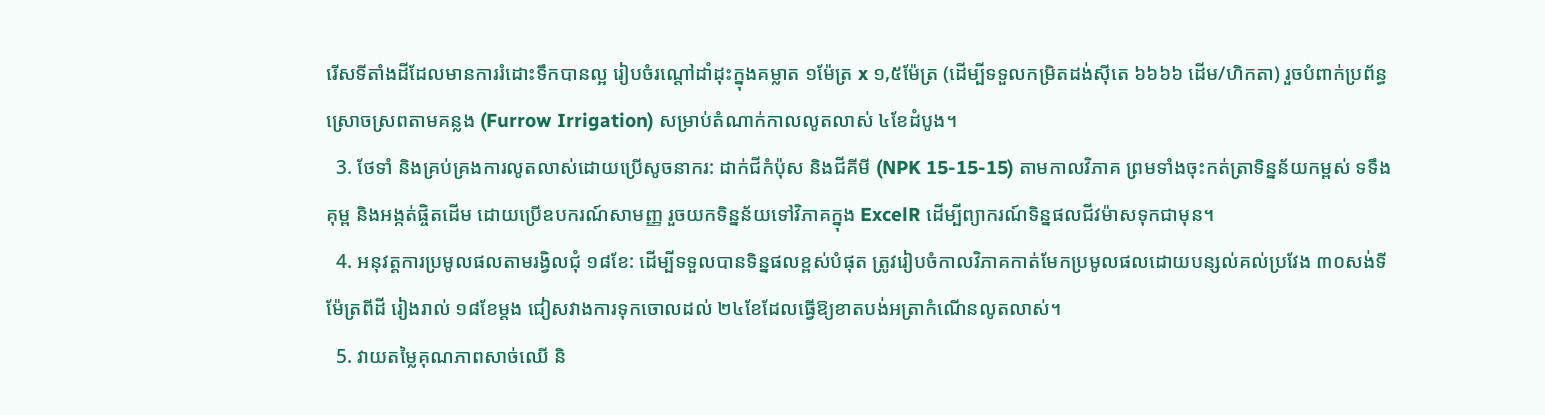រើសទីតាំងដីដែលមានការរំដោះទឹកបានល្អ រៀបចំរណ្តៅដាំដុះក្នុងគម្លាត ១ម៉ែត្រ x ១,៥ម៉ែត្រ (ដើម្បីទទួលកម្រិតដង់ស៊ីតេ ៦៦៦៦ ដើម/ហិកតា) រួចបំពាក់ប្រព័ន្ធស្រោចស្រពតាមគន្លង (Furrow Irrigation) សម្រាប់តំណាក់កាលលូតលាស់ ៤ខែដំបូង។
  3. ថែទាំ និងគ្រប់គ្រងការលូតលាស់ដោយប្រើសូចនាករ: ដាក់ជីកំប៉ុស និងជីគីមី (NPK 15-15-15) តាមកាលវិភាគ ព្រមទាំងចុះកត់ត្រាទិន្នន័យកម្ពស់ ទទឹងគុម្ព និងអង្កត់ផ្ចិតដើម ដោយប្រើឧបករណ៍សាមញ្ញ រួចយកទិន្នន័យទៅវិភាគក្នុង ExcelR ដើម្បីព្យាករណ៍ទិន្នផលជីវម៉ាសទុកជាមុន។
  4. អនុវត្តការប្រមូលផលតាមរង្វិលជុំ ១៨ខែ: ដើម្បីទទួលបានទិន្នផលខ្ពស់បំផុត ត្រូវរៀបចំកាលវិភាគកាត់មែកប្រមូលផលដោយបន្សល់គល់ប្រវែង ៣០សង់ទីម៉ែត្រពីដី រៀងរាល់ ១៨ខែម្តង ជៀសវាងការទុកចោលដល់ ២៤ខែដែលធ្វើឱ្យខាតបង់អត្រាកំណើនលូតលាស់។
  5. វាយតម្លៃគុណភាពសាច់ឈើ និ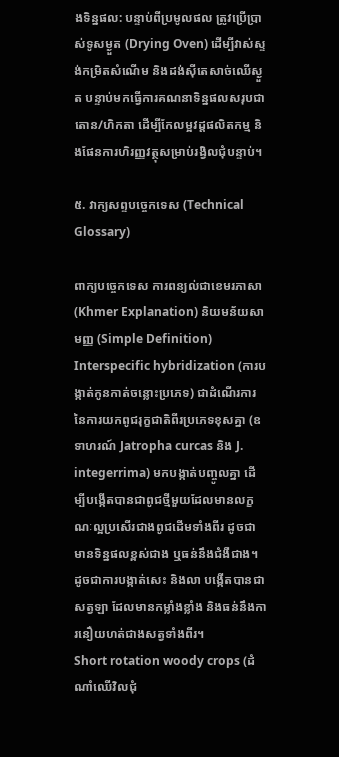ងទិន្នផល: បន្ទាប់ពីប្រមូលផល ត្រូវប្រើប្រាស់ទូសម្ងួត (Drying Oven) ដើម្បីវាស់ស្ទង់កម្រិតសំណើម និងដង់ស៊ីតេសាច់ឈើស្ងួត បន្ទាប់មកធ្វើការគណនាទិន្នផលសរុបជាតោន/ហិកតា ដើម្បីកែលម្អវដ្តផលិតកម្ម និងផែនការហិរញ្ញវត្ថុសម្រាប់រង្វិលជុំបន្ទាប់។

៥. វាក្យសព្ទបច្ចេកទេស (Technical Glossary)

ពាក្យបច្ចេកទេស ការពន្យល់ជាខេមរភាសា (Khmer Explanation) និយមន័យសាមញ្ញ (Simple Definition)
Interspecific hybridization (ការបង្កាត់កូនកាត់ចន្លោះប្រភេទ) ជាដំណើរការនៃការយកពូជរុក្ខជាតិពីរប្រភេទខុសគ្នា (ឧទាហរណ៍ Jatropha curcas និង J. integerrima) មកបង្កាត់បញ្ចូលគ្នា ដើម្បីបង្កើតបានជាពូជថ្មីមួយដែលមានលក្ខណៈល្អប្រសើរជាងពូជដើមទាំងពីរ ដូចជាមានទិន្នផលខ្ពស់ជាង ឬធន់នឹងជំងឺជាង។ ដូចជាការបង្កាត់សេះ និងលា បង្កើតបានជាសត្វឡា ដែលមានកម្លាំងខ្លាំង និងធន់នឹងការនឿយហត់ជាងសត្វទាំងពីរ។
Short rotation woody crops (ដំណាំឈើវិលជុំ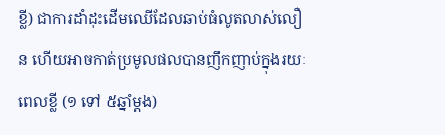ខ្លី) ជាការដាំដុះដើមឈើដែលឆាប់ធំលូតលាស់លឿន ហើយអាចកាត់ប្រមូលផលបានញឹកញាប់ក្នុងរយៈពេលខ្លី (១ ទៅ ៥ឆ្នាំម្តង)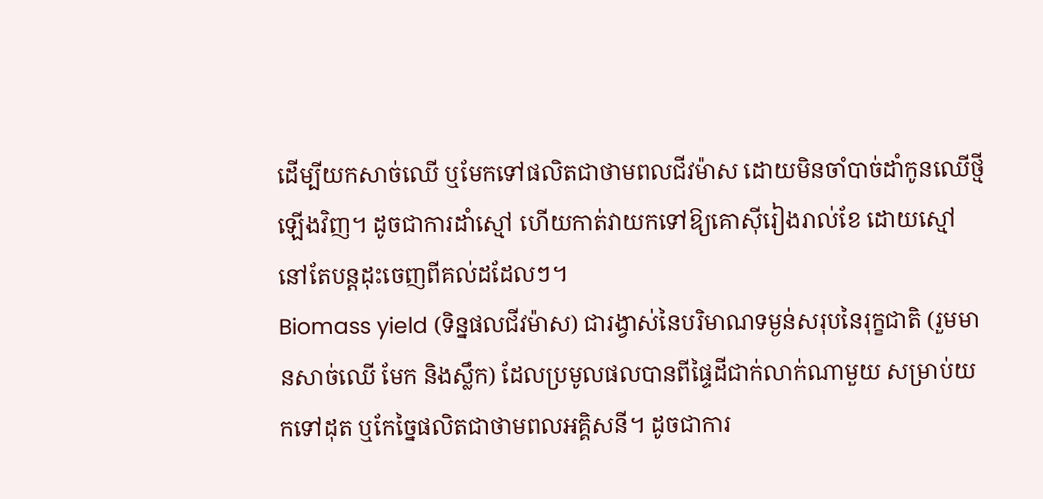ដើម្បីយកសាច់ឈើ ឬមែកទៅផលិតជាថាមពលជីវម៉ាស ដោយមិនចាំបាច់ដាំកូនឈើថ្មីឡើងវិញ។ ដូចជាការដាំស្មៅ ហើយកាត់វាយកទៅឱ្យគោស៊ីរៀងរាល់ខែ ដោយស្មៅនៅតែបន្តដុះចេញពីគល់ដដែលៗ។
Biomass yield (ទិន្នផលជីវម៉ាស) ជារង្វាស់នៃបរិមាណទម្ងន់សរុបនៃរុក្ខជាតិ (រួមមានសាច់ឈើ មែក និងស្លឹក) ដែលប្រមូលផលបានពីផ្ទៃដីជាក់លាក់ណាមួយ សម្រាប់យកទៅដុត ឬកែច្នៃផលិតជាថាមពលអគ្គិសនី។ ដូចជាការ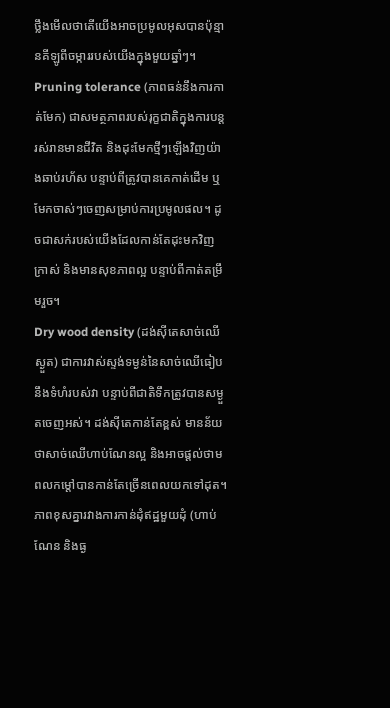ថ្លឹងមើលថាតើយើងអាចប្រមូលអុសបានប៉ុន្មានគីឡូពីចម្ការរបស់យើងក្នុងមួយឆ្នាំៗ។
Pruning tolerance (ភាពធន់នឹងការកាត់មែក) ជាសមត្ថភាពរបស់រុក្ខជាតិក្នុងការបន្តរស់រានមានជីវិត និងដុះមែកថ្មីៗឡើងវិញយ៉ាងឆាប់រហ័ស បន្ទាប់ពីត្រូវបានគេកាត់ដើម ឬមែកចាស់ៗចេញសម្រាប់ការប្រមូលផល។ ដូចជាសក់របស់យើងដែលកាន់តែដុះមកវិញក្រាស់ និងមានសុខភាពល្អ បន្ទាប់ពីកាត់តម្រឹមរួច។
Dry wood density (ដង់ស៊ីតេសាច់ឈើស្ងួត) ជាការវាស់ស្ទង់ទម្ងន់នៃសាច់ឈើធៀបនឹងទំហំរបស់វា បន្ទាប់ពីជាតិទឹកត្រូវបានសម្ងួតចេញអស់។ ដង់ស៊ីតេកាន់តែខ្ពស់ មានន័យថាសាច់ឈើហាប់ណែនល្អ និងអាចផ្តល់ថាមពលកម្តៅបានកាន់តែច្រើនពេលយកទៅដុត។ ភាពខុសគ្នារវាងការកាន់ដុំឥដ្ឋមួយដុំ (ហាប់ណែន និងធ្ង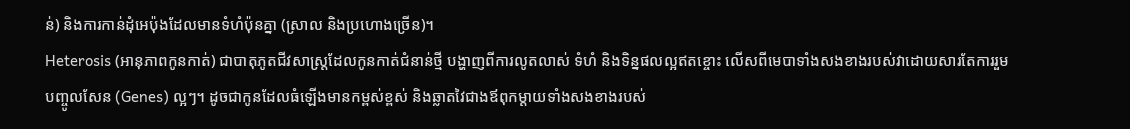ន់) និងការកាន់ដុំអេប៉ុងដែលមានទំហំប៉ុនគ្នា (ស្រាល និងប្រហោងច្រើន)។
Heterosis (អានុភាពកូនកាត់) ជាបាតុភូតជីវសាស្ត្រដែលកូនកាត់ជំនាន់ថ្មី បង្ហាញពីការលូតលាស់ ទំហំ និងទិន្នផលល្អឥតខ្ចោះ លើសពីមេបាទាំងសងខាងរបស់វាដោយសារតែការរួមបញ្ចូលសែន (Genes) ល្អៗ។ ដូចជាកូនដែលធំឡើងមានកម្ពស់ខ្ពស់ និងឆ្លាតវៃជាងឪពុកម្តាយទាំងសងខាងរបស់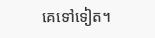គេទៅទៀត។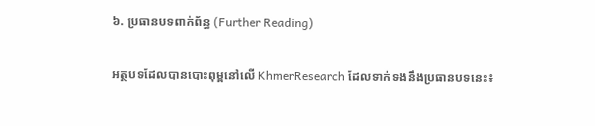៦. ប្រធានបទពាក់ព័ន្ធ (Further Reading)

អត្ថបទដែលបានបោះពុម្ពនៅលើ KhmerResearch ដែលទាក់ទងនឹងប្រធានបទនេះ៖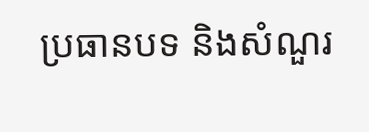ប្រធានបទ និងសំណួរ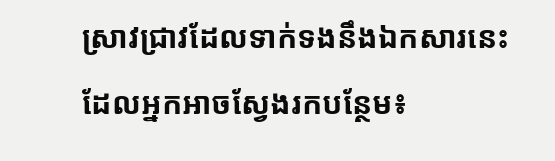ស្រាវជ្រាវដែលទាក់ទងនឹងឯកសារនេះ ដែលអ្នកអាចស្វែងរកបន្ថែម៖